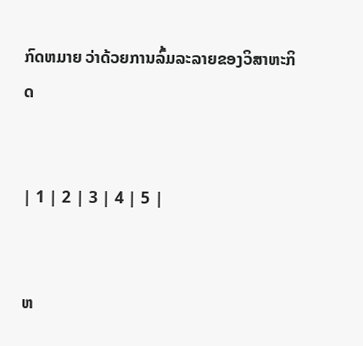ກົດຫມາຍ ວ່າດ້ວຍການລົ້ມລະລາຍຂອງວິສາຫະກິດ


| 1 | 2 | 3 | 4 | 5 |


ຫ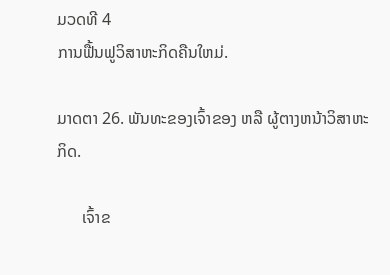ມວດທີ 4
ການຟື້ນຟູວິສາຫະກິດຄືນໃຫມ່.

ມາດຕາ 26. ພັນທະຂອງເຈົ້າຂອງ ຫລື ຜູ້ຕາງຫນ້າວິສາຫະກິດ.

      ເຈົ້າຂ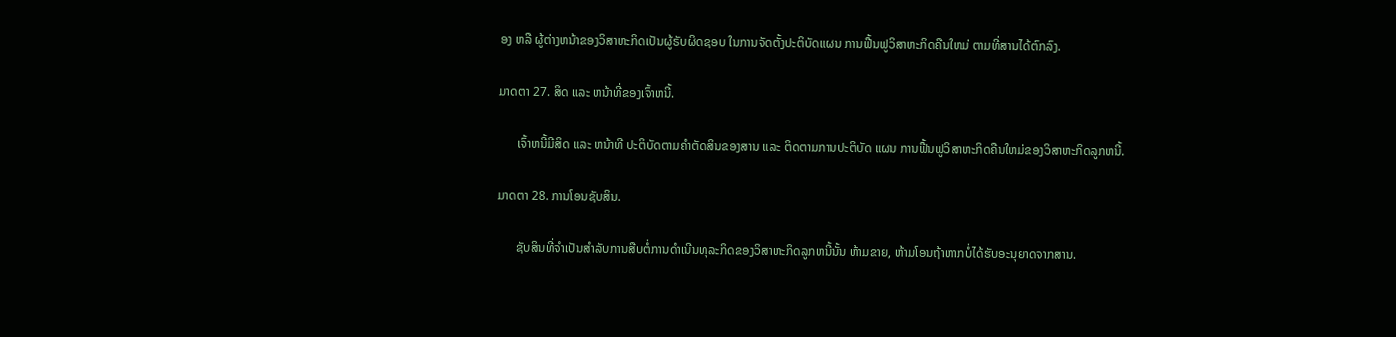ອງ ຫລື ຜູ້ຕ່າງຫນ້າຂອງວິສາຫະກິດເປັນຜູ້ຣັບຜິດຊອບ ໃນການຈັດຕັ້ງປະຕິບັດແຜນ ການຟື້ນຟູວິສາຫະກິດຄືນໃຫມ່ ຕາມທີ່ສານໄດ້ຕົກລົງ.

ມາດຕາ 27. ສິດ ແລະ ຫນ້າທີ່ຂອງເຈົ້າຫນີ້.

      ເຈົ້າຫນີ້ມີສິດ ແລະ ຫນ້າທີ ປະຕິບັດຕາມຄຳຕັດສິນຂອງສານ ແລະ ຕິດຕາມການປະຕິບັດ ແຜນ ການຟື້ນຟູວິສາຫະກິດຄືນໃຫມ່ຂອງວິສາຫະກິດລູກຫນີ້.

ມາດຕາ 28. ການໂອນຊັບສິນ.

      ຊັບສິນທີ່ຈຳເປັນສຳລັບການສືບຕໍ່ການດຳເນີນທຸລະກິດຂອງວິສາຫະກິດລູກຫນີ້ນັ້ນ ຫ້າມຂາຍ, ຫ້າມໂອນຖ້າຫາກບໍ່ໄດ້ຮັບອະນຸຍາດຈາກສານ.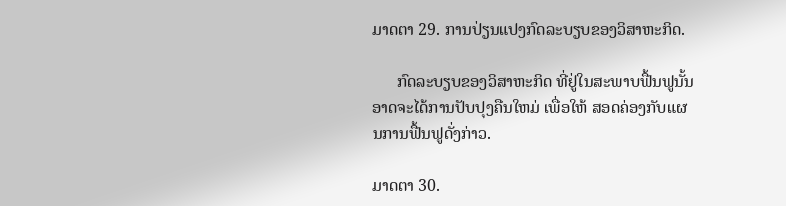ມາດຕາ 29. ການປ່ຽນແປງກົດລະບຽບຂອງວິສາຫະກິດ.

      ກົດລະບຽບຂອງວິສາຫະກິດ ທີ່ຢູ່ໃນສະພາບຟື້ນຟູນັ້ນອາດຈະໄດ້ການປັບປຸງຄືນໃຫມ່ ເພື່ອໃຫ້ ສອດຄ່ອງກັບແຜນການຟື້ນຟູດັ່ງກ່າວ.

ມາດຕາ 30.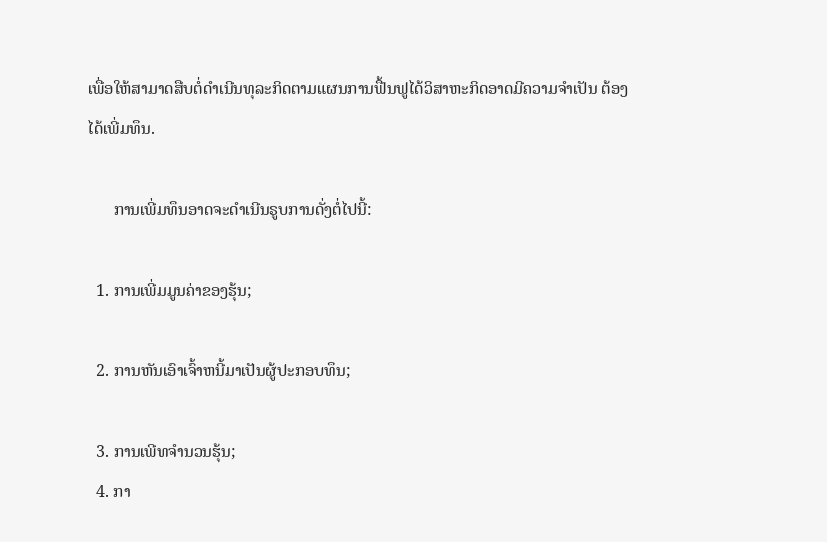ເພື່ອໃຫ້ສາມາດສືບຕໍ່ດຳເນີນທຸລະກິດຕາມແຜນການຟື້ນຟູໄດ້ວິສາຫະກິດອາດມີຄວາມຈຳເປັນ ຕ້ອງໄດ້ເພີ່ມທຶນ.

      ການເພີ່ມທຶນອາດຈະດຳເນີນຣູບການດັ່ງຕໍ່ໄປນີ້:

  1. ການເພີ່ມມູນຄ່າຂອງຮຸ້ນ;

  2. ການຫັນເອົາເຈົ້າຫນີ້ມາເປັນຜູ້ປະກອບທຶນ;

  3. ການເພີທຈຳນວນຮຸ້ນ;
  4. ກາ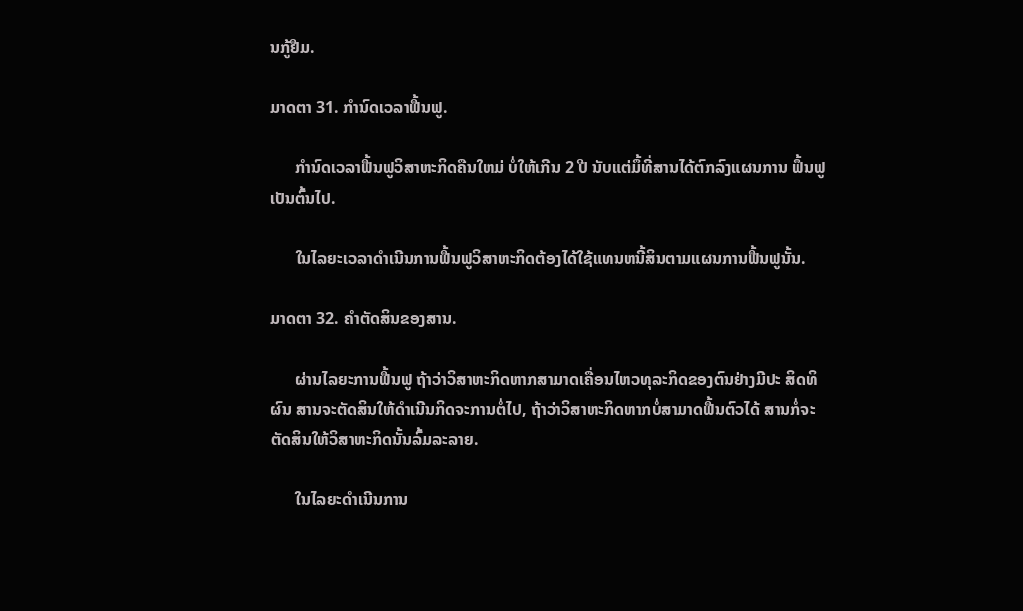ນກູ້ຢືມ.

ມາດຕາ 31. ກຳນົດເວລາຟື້ນຟູ.

      ກຳນົດເວລາຟື້ນຟູວິສາຫະກິດຄືນໃຫມ່ ບໍ່ໃຫ້ເກີນ 2 ປີ ນັບແຕ່ມຶ້ທີ່ສານໄດ້ຕົກລົງແຜນການ ຟຶ້ນຟູເປັນຕົ້ນໄປ.

      ໃນໄລຍະເວລາດຳເນີນການຟື້ນຟູວິສາຫະກິດຕ້ອງໄດ້ໃຊ້ແທນຫນີ້ສິນຕາມແຜນການຟື້ນຟູນັ້ນ.

ມາດຕາ 32. ຄຳຕັດສິນຂອງສານ.

      ຜ່ານໄລຍະການຟື້ນຟູ ຖ້າວ່າວິສາຫະກິດຫາກສາມາດເຄື່ອນໄຫວທຸລະກິດຂອງຕົນຢ່າງມີປະ ສິດທິຜົນ ສານຈະຕັດສິນໃຫ້ດຳເນີນກິດຈະການຕໍ່ໄປ, ຖ້າວ່າວິສາຫະກິດຫາກບໍ່ສາມາດຟື້ນຕົວໄດ້ ສານກໍ່ຈະຕັດສິນໃຫ້ວິສາຫະກິດນັ້ນລົ້ມລະລາຍ.

      ໃນໄລຍະດຳເນີນການ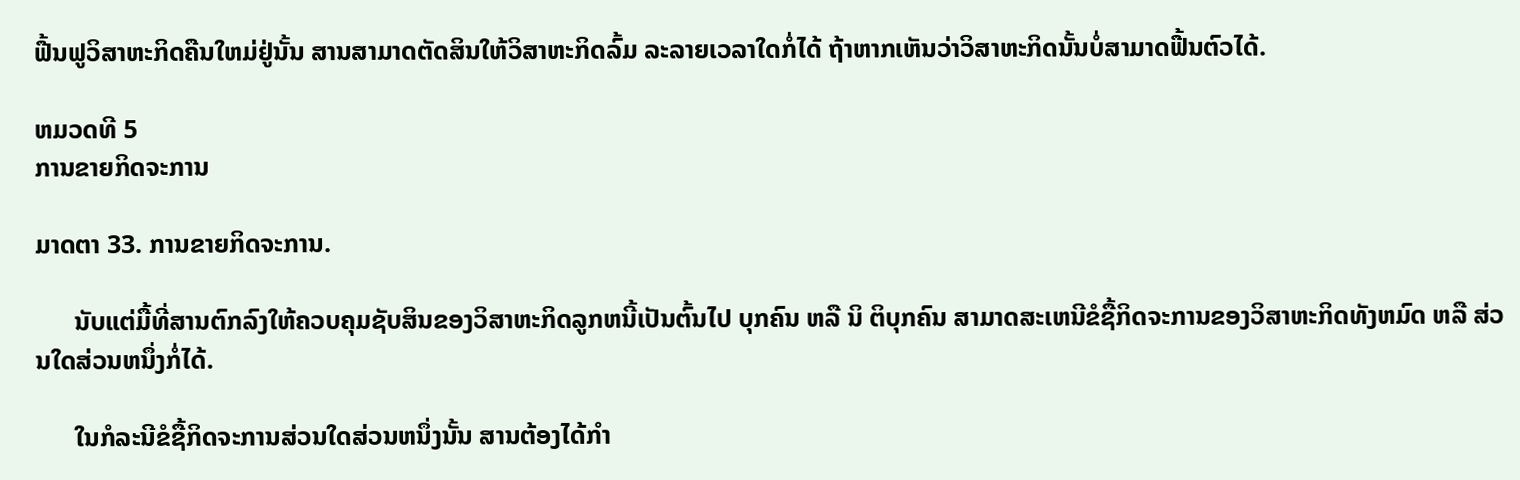ຟື້ນຟູວິສາຫະກິດຄືນໃຫມ່ຢູ່ນັ້ນ ສານສາມາດຕັດສິນໃຫ້ວິສາຫະກິດລົ້ມ ລະລາຍເວລາໃດກໍ່ໄດ້ ຖ້າຫາກເຫັນວ່າວິສາຫະກິດນັ້ນບໍ່ສາມາດຟື້ນຕົວໄດ້.

ຫມວດທີ 5
ການຂາຍກິດຈະການ

ມາດຕາ 33. ການຂາຍກິດຈະການ.

      ນັບແຕ່ມື້ທີ່ສານຕົກລົງໃຫ້ຄວບຄຸມຊັບສິນຂອງວິສາຫະກິດລູກຫນີ້ເປັນຕົ້ນໄປ ບຸກຄົນ ຫລື ນິ ຕິບຸກຄົນ ສາມາດສະເຫນີຂໍຊື້ກິດຈະການຂອງວິສາຫະກິດທັງຫມົດ ຫລື ສ່ວນໃດສ່ວນຫນຶ່ງກໍ່ໄດ້.

      ໃນກໍລະນີຂໍຊື້ກິດຈະການສ່ວນໃດສ່ວນຫນຶ່ງນັ້ນ ສານຕ້ອງໄດ້ກຳ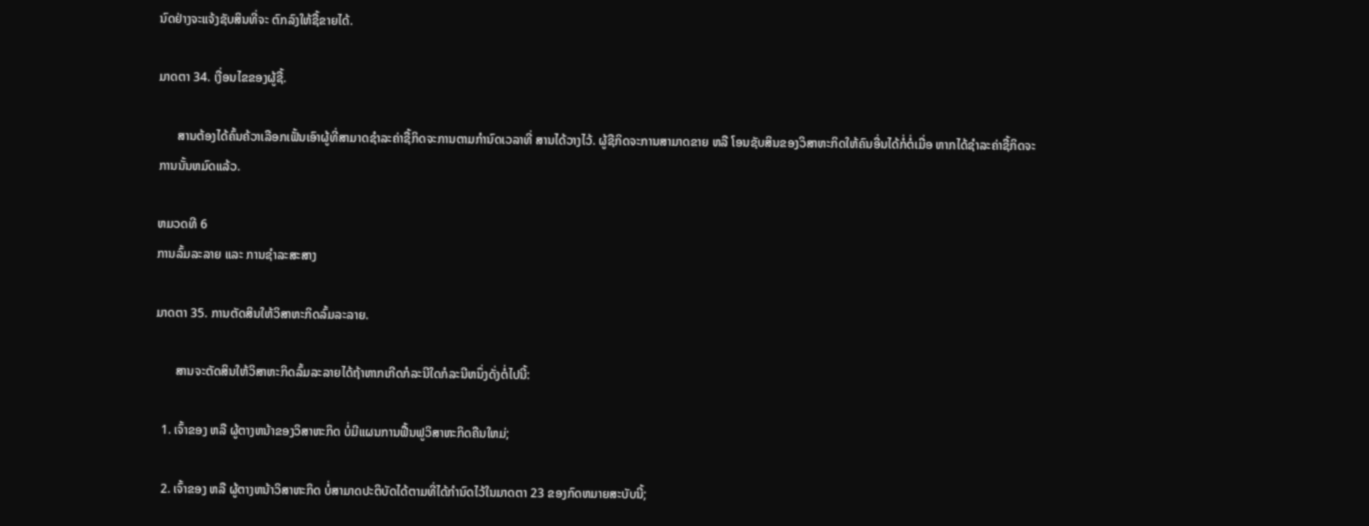ນົດຢ່າງຈະແຈ້ງຊັບສິນທີ່ຈະ ຕົກລົງໃຫ້ຊື້ຂາຍໄດ້.

ມາດຕາ 34. ເງື່ອນໄຂຂອງຜູ້ຊື້.

      ສານຕ້ອງໄດ້ຄົ້ນຄ້ວາເລືອກເຟັ້ນເອົາຜູ້ທີ່ສາມາດຊຳລະຄ່າຊື້ກິດຈະການຕາມກຳນົດເວລາທີ່ ສານໄດ້ວາງໄວ້. ຜູ້ຊືກິດຈະການສາມາດຂາຍ ຫລື ໂອນຊັບສິນຂອງວິສາຫະກິດໃຫ້ຄົນອື່ນໄດ້ກໍ່ຕໍ່ເມື່ອ ຫາກໄດ້ຊຳລະຄ່າຊື້ກິດຈະການນັ້ນຫມົດແລ້ວ.

ຫມວດທີ 6
ການລົ້ມລະລາຍ ແລະ ການຊຳລະສະສາງ

ມາດຕາ 35. ການຕັດສິນໃຫ້ວິສາຫະກິດລົ້ມລະລາຍ.

      ສານຈະຕັດສິນໃຫ້ວິສາຫະກິດລົ້ມລະລາຍໄດ້ຖ້າຫາກເກີດກໍລະນີໃດກໍລະນີຫນຶ່ງດັ່ງຕໍ່ໄປນີ້:

  1. ເຈົ້າຂອງ ຫລື ຜູ້ຕາງຫນ້າຂອງວິສາຫະກິດ ບໍ່ມີແຜນການຟື້ນຟູວິສາຫະກິດຄືນໃຫມ່;

  2. ເຈົ້າຂອງ ຫລື ຜູ້ຕາງຫນ້າວິສາຫະກິດ ບໍ່ສາມາດປະຕິບັດໄດ້ຕາມທີ່ໄດ້ກຳນົດໄວ້ໃນມາດຕາ 23 ຂອງກົດຫມາຍສະບັບນີ້;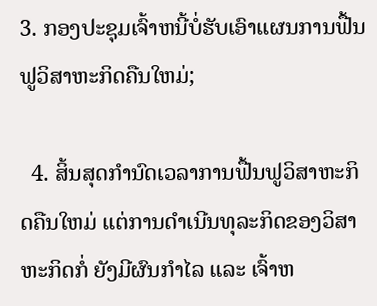3. ກອງປະຊຸມເຈົ້າຫນີ້ບໍ່ຮັບເອົາແຜນການຟື້ນຟູວິສາຫະກິດຄືນໃຫມ່;

  4. ສິ້ນສຸດກຳນົດເວລາການຟື້ນຟູວິສາຫະກິດຄືນໃຫມ່ ແຕ່ການດຳເນີນທຸລະກິດຂອງວິສາຫະກິດກໍ່ ຍັງມີຜົນກຳໄລ ແລະ ເຈົ້າຫ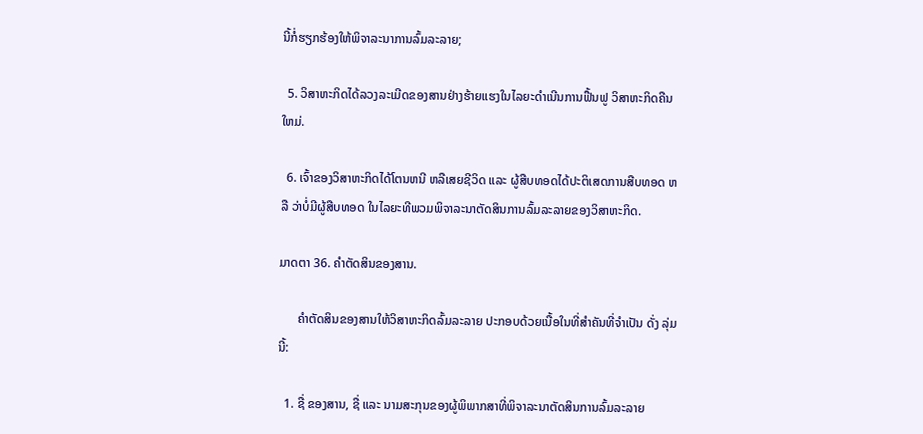ນີ້ກໍ່ຮຽກຮ້ອງໃຫ້ພິຈາລະນາການລົ້ມລະລາຍ;

  5. ວິສາຫະກິດໄດ້ລວງລະເມີດຂອງສານຢ່າງຮ້າຍແຮງໃນໄລຍະດຳເນີນການຟື້ນຟູ ວິສາຫະກິດຄືນ ໃຫມ່.

  6. ເຈົ້າຂອງວິສາຫະກິດໄດ້ໂຕນຫນີ ຫລືເສຍຊີວິດ ແລະ ຜູ້ສືບທອດໄດ້ປະຕິເສດການສືບທອດ ຫລື ວ່າບໍ່ມີຜູ້ສືບທອດ ໃນໄລຍະທີພວມພິຈາລະນາຕັດສິນການລົ້ມລະລາຍຂອງວິສາຫະກິດ.

ມາດຕາ 36. ຄຳຕັດສິນຂອງສານ.

      ຄຳຕັດສິນຂອງສານໃຫ້ວິສາຫະກິດລົ້ມລະລາຍ ປະກອບດ້ວຍເນື້ອໃນທີ່ສຳຄັນທີ່ຈຳເປັນ ດັ່ງ ລຸ່ມນີ້:

  1. ຊື່ ຂອງສານ, ຊື່ ແລະ ນາມສະກຸນຂອງຜູ້ພິພາກສາທີ່ພິຈາລະນາຕັດສິນການລົ້ມລະລາຍ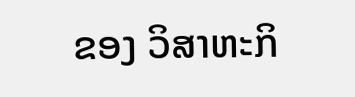ຂອງ ວິສາຫະກິ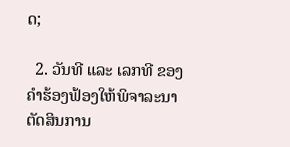ດ;

  2. ວັນທີ ແລະ ເລກທີ ຂອງຄຳຮ້ອງຟ້ອງໃຫ້ພິຈາລະນາຕັດສິນການ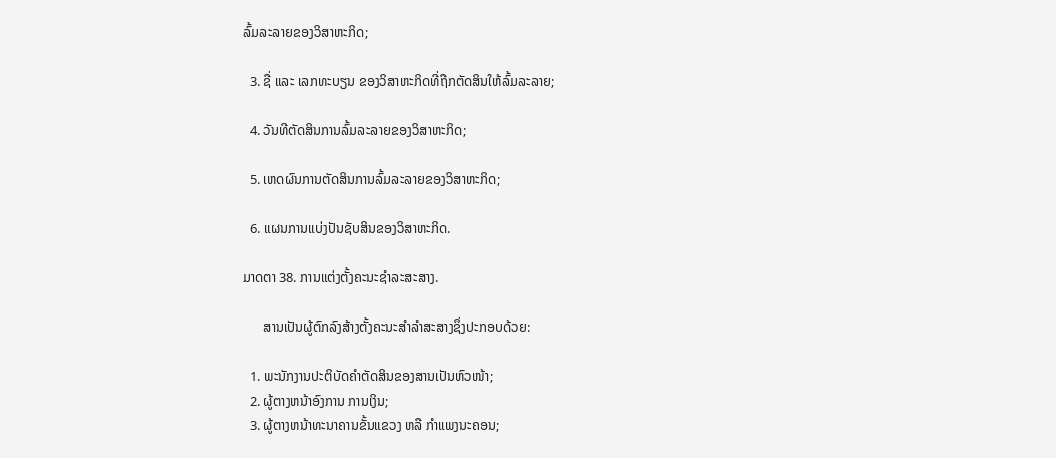ລົ້ມລະລາຍຂອງວິສາຫະກິດ;

  3. ຊື່ ແລະ ເລກທະບຽນ ຂອງວິສາຫະກິດທີ່ຖືກຕັດສິນໃຫ້ລົ້ມລະລາຍ;

  4. ວັນທີຕັດສິນການລົ້ມລະລາຍຂອງວິສາຫະກິດ;

  5. ເຫດຜົນການຕັດສິນການລົ້ມລະລາຍຂອງວິສາຫະກິດ;

  6. ແຜນການແບ່ງປັນຊັບສິນຂອງວິສາຫະກິດ.

ມາດຕາ 38. ການແຕ່ງຕັ້ງຄະນະຊຳລະສະສາງ.

      ສານເປັນຜູ້ຕົກລົງສ້າງຕັ້ງຄະນະສຳລຳສະສາງຊຶ່ງປະກອບດ້ວຍ:

  1. ພະນັກງານປະຕິບັດຄຳຕັດສິນຂອງສານເປັນຫົວໜ້າ;
  2. ຜູ້ຕາງຫນ້າອົງການ ການເງິນ;
  3. ຜູ້ຕາງຫນ້າທະນາຄານຂັ້ນແຂວງ ຫລື ກຳແພງນະຄອນ;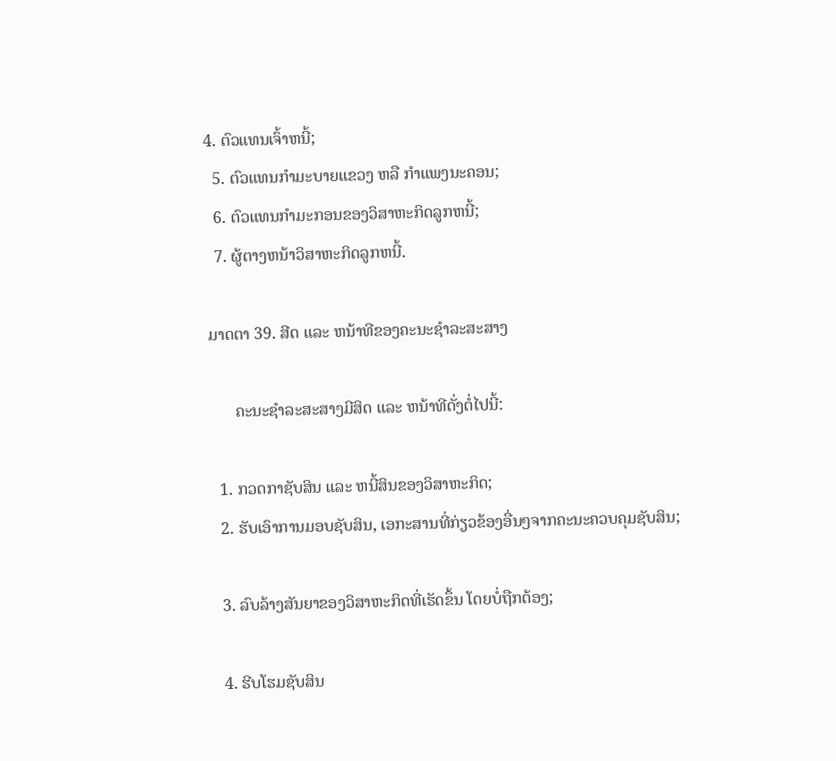4. ຕົວແທນເຈົ້າຫນີ້;
  5. ຕົວແທນກຳມະບາຍແຂວງ ຫລື ກຳແພງນະຄອນ;
  6. ຕົວແທນກຳມະກອນຂອງວິສາຫະກິດລູກຫນີ້;
  7. ຜູ້ຕາງຫນ້າວິສາຫະກິດລູກຫນີ້.

ມາດຕາ 39. ສີດ ແລະ ຫນ້າທີຂອງຄະນະຊຳລະສະສາງ

      ຄະນະຊຳລະສະສາງມີສິດ ແລະ ຫນ້າທີດັ່ງຕໍ່ໄປນີ້:

  1. ກວດກາຊັບສິນ ແລະ ຫນີ້ສິນຂອງວິສາຫະກິດ;
  2. ຮັບເອົາການມອບຊັບສິນ, ເອກະສານທີ່ກ່ຽວຂ້ອງອື່ນໆຈາກຄະນະຄວບຄຸມຊັບສິນ;

  3. ລົບລ້າງສັນຍາຂອງວິສາຫະກິດທີ່ເຮັດຂຶ້ນ ໂດຍບໍ່ຖືກຕ້ອງ;

  4. ຮີບໂຮມຊັບສິນ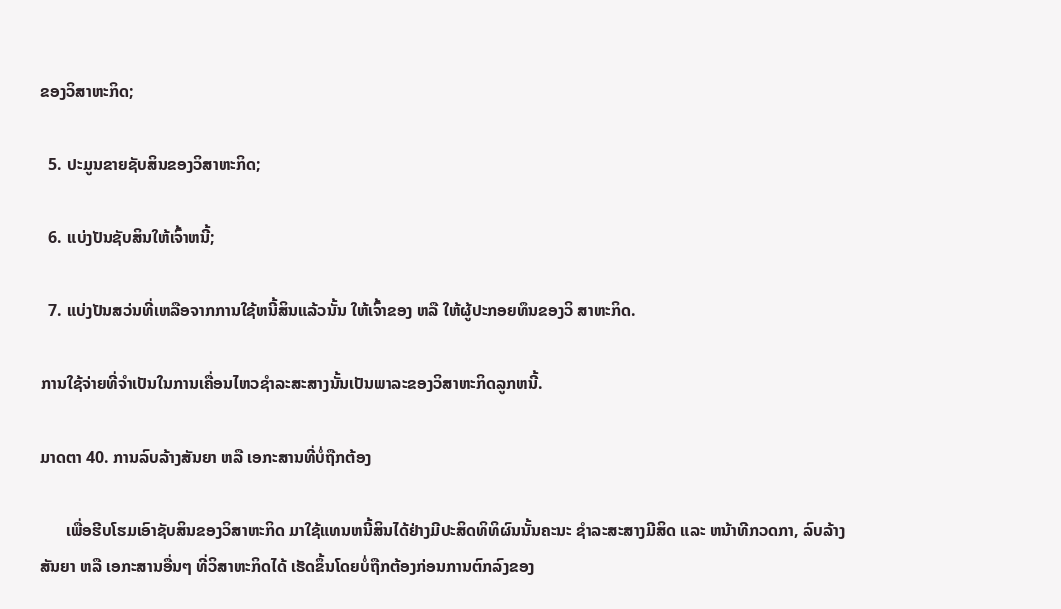ຂອງວິສາຫະກິດ;

  5. ປະມູນຂາຍຊັບສິນຂອງວິສາຫະກິດ;

  6. ແບ່ງປັນຊັບສິນໃຫ້ເຈົ້າຫນີ້;

  7. ແບ່ງປັນສວ່ນທີ່ເຫລືອຈາກການໃຊ້ຫນີ້ສິນແລ້ວນັ້ນ ໃຫ້ເຈົ້າຂອງ ຫລື ໃຫ້ຜູ້ປະກອຍທຶນຂອງວິ ສາຫະກິດ.

ການໃຊ້ຈ່າຍທີ່ຈຳເປັນໃນການເຄື່ອນໄຫວຊຳລະສະສາງນັ້ນເປັນພາລະຂອງວິສາຫະກິດລູກຫນີ້.

ມາດຕາ 40. ການລົບລ້າງສັນຍາ ຫລື ເອກະສານທີ່ບໍ່ຖືກຕ້ອງ

      ເພື່ອຮີບໂຮມເອົາຊັບສິນຂອງວິສາຫະກິດ ມາໃຊ້ແທນຫນີ້ສິນໄດ້ຢ່າງມີປະສິດທິທິຜົນນັ້ນຄະນະ ຊຳລະສະສາງມີສິດ ແລະ ຫນ້າທີກວດກາ, ລົບລ້າງ ສັນຍາ ຫລື ເອກະສານອື່ນໆ ທີ່ວິສາຫະກິດໄດ້ ເຮັດຂຶ້ນໂດຍບໍ່ຖືກຕ້ອງກ່ອນການຕົກລົງຂອງ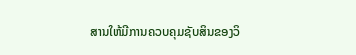ສານໃຫ້ມີການຄວບຄຸມຊັບສິນຂອງວິ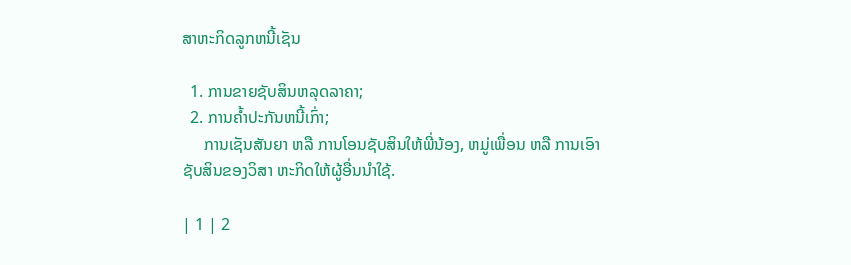ສາຫະກິດລູກຫນີ້ເຊັນ

  1. ການຂາຍຊັບສິນຫລຸດລາຄາ;
  2. ການຄ້ຳປະກັນຫນີ້ເກົ່າ;
     ການເຊັນສັນຍາ ຫລື ການໂອນຊັບສິນໃຫ້ພີ່ນ້ອງ, ຫມູ່ເພື່ອນ ຫລື ການເອົາຊັບສິນຂອງວິສາ ຫະກິດໃຫ້ຜູ້ອື່ນນຳໃຊ້.

| 1 | 2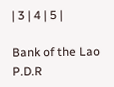| 3 | 4 | 5 |

Bank of the Lao P.D.R